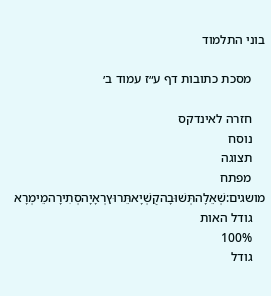בוני התלמוד

    מסכת כתובות דף ע״ז עמוד ב׳

    חזרה לאינדקס
    נוסח
    תצוגה
    מפתח מושגים:שְׁאֵלָהתְּשׁוּבָהקֻשְׁיָאתֵּרוּץרְאָיָהסְתִירָהמֵימְרָא
    גודל האות
    100%
    גודל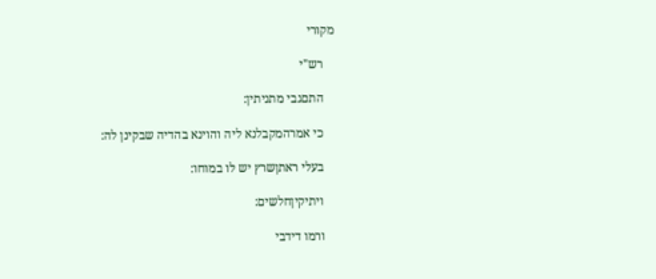מקורי

    רש"י

    התםגבי מתניתין:

    כי אמרהמקבלנא ליה והוינא בהדיה שבקינן לה:

    בעלי ראתןשרץ יש לו במוחו:

    ויתיקיןחלשים:

    ורמו דידבי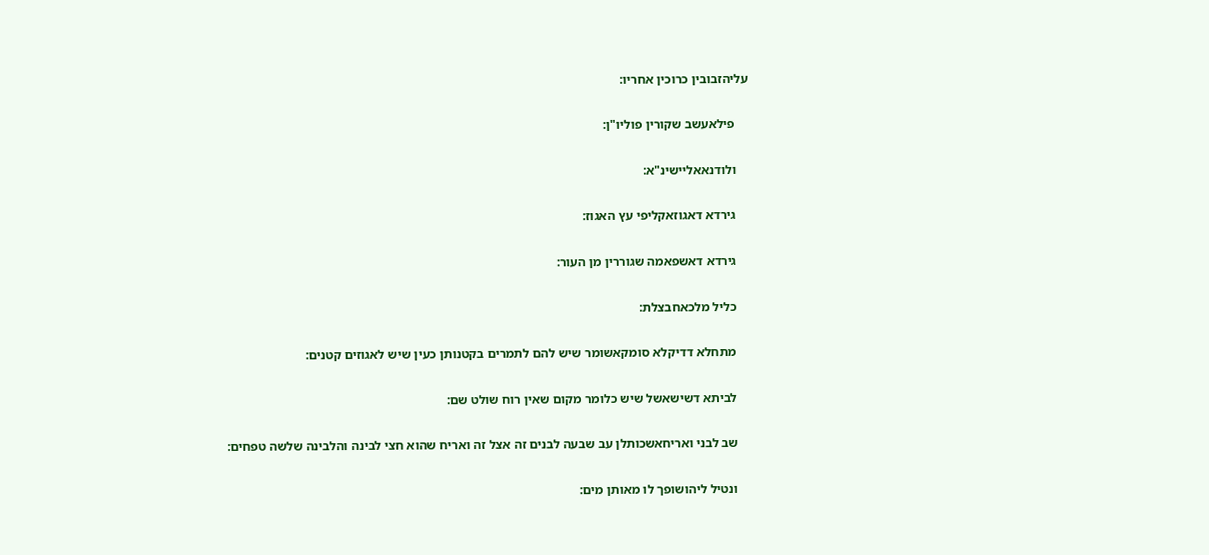עליהזבובין כרוכין אחריו:

    פילאעשב שקורין פוליו"ן:

    ולודנאאליישינ"א:

    גירדא דאגוזאקליפי עץ האגוז:

    גירדא דאשפאמה שגוררין מן העור:

    כליל מלכאחבצלת:

    מתחלא דדיקלא סומקאשומר שיש להם לתמרים בקטנותן כעין שיש לאגוזים קטנים:

    לביתא דשישאשל שיש כלומר מקום שאין רוח שולט שם:

    שב לבני ואריחאשכותלן עב שבעה לבנים זה אצל זה ואריח שהוא חצי לבינה והלבינה שלשה טפחים:

    ונטיל ליהושופך לו מאותן מים: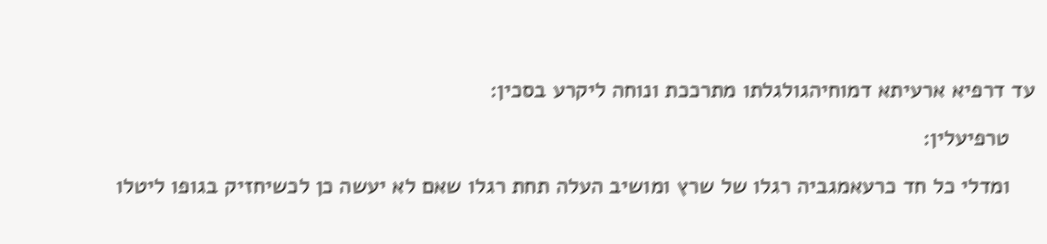עד דרפיא ארעיתא דמוחיהגולגלתו מתרככת ונוחה ליקרע בסכין:

    טרפיעלין:

    ומדלי כל חד כרעאמגביה רגלו של שרץ ומושיב העלה תחת רגלו שאם לא יעשה כן לכשיחזיק בגופו ליטלו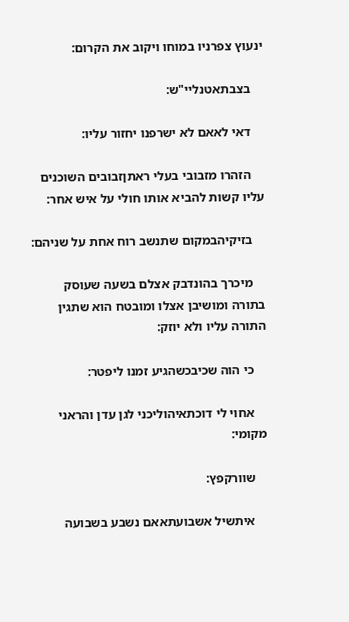ינעוץ צפרניו במוחו ויקוב את הקרום:

    בצבתאטנליי"ש:

    דאי לאאם לא ישרפנו יחזור עליו:

    הזהרו מזבובי בעלי ראתןזבובים השוכנים עליו קשות להביא אותו חולי על איש אחר:

    בזיקיהבמקום שתנשב רוח אחת על שניהם:

    מיכרך בהונדבק אצלם בשעה שעוסק בתורה ומושיבן אצלו ומובטח הוא שתגין התורה עליו ולא יוזק:

    כי הוה שכיבכשהגיע זמנו ליפטר:

    אחוי לי דוכתאיהוליכני לגן עדן והראני מקומי:

    שוורקפץ:

    איתשיל אשבועתאאם נשבע בשבועה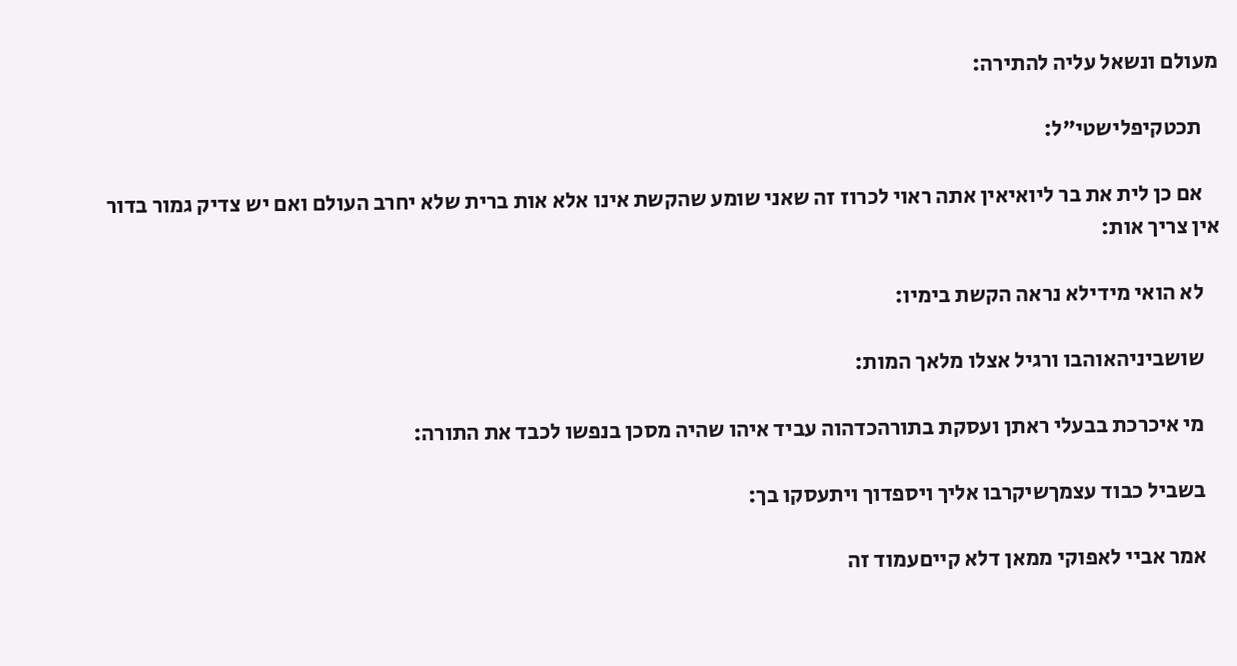מעולם ונשאל עליה להתירה:

    תכטקיפלישטי"ל:

    אם כן לית את בר ליואיאין אתה ראוי לכרוז זה שאני שומע שהקשת אינו אלא אות ברית שלא יחרב העולם ואם יש צדיק גמור בדור אין צריך אות:

    לא הואי מידילא נראה הקשת בימיו:

    שושביניהאוהבו ורגיל אצלו מלאך המות:

    מי איכרכת בבעלי ראתן ועסקת בתורהכדהוה עביד איהו שהיה מסכן בנפשו לכבד את התורה:

    בשביל כבוד עצמךשיקרבו אליך ויספדוך ויתעסקו בך:

    אמר אביי לאפוקי ממאן דלא קייםעמוד זה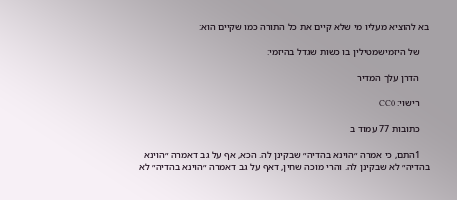בא להוציא מעליו מי שלא קיים את כל התורה כמו שקיים הוא:

    של היזמישמטילין בו כשות שגדל בהיזמי:

    הדרן עלך המדיר

    רישוי: CC0

    כתובות 77 עמוד ב

    1התם, כי אמרה ״הוינא בהדיה״ שבקינן לה. הכא, אף על גב דאמרה ״הוינא בהדיה״ לא שבקינן לה. והרי מוכה שחין, דאף על גב דאמרה ״הוינא בהדיה״ לא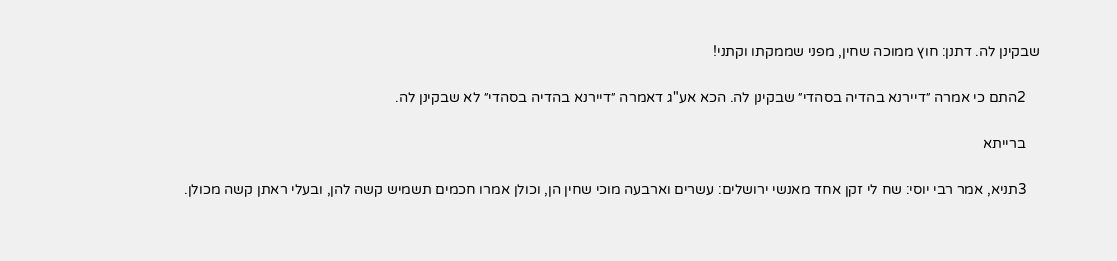שבקינן לה. דתנן: חוץ ממוכה שחין, מפני שממקתו וקתני!

    2התם כי אמרה ״דיירנא בהדיה בסהדי״ שבקינן לה. הכא אע"ג דאמרה ״דיירנא בהדיה בסהדי״ לא שבקינן לה.

    ברייתא

    3תניא, אמר רבי יוסי: שח לי זקן אחד מאנשי ירושלים: עשרים וארבעה מוכי שחין הן, וכולן אמרו חכמים תשמיש קשה להן, ובעלי ראתן קשה מכולן.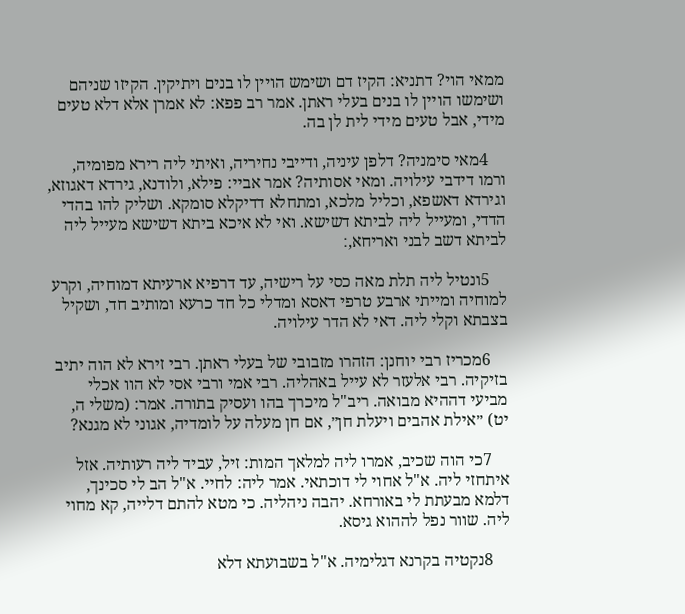ממאי הוי? דתניא: הקיז דם ושימש הויין לו בנים ויתיקין. הקיזו שניהם ושימשו הויין לו בנים בעלי ראתן. אמר רב פפא: לא אמרן אלא דלא טעים מידי, אבל טעים מידי לית לן בה.

    4מאי סימניה? דלפן עיניה, ודייבי נחיריה, ואיתי ליה רירא מפומיה, ורמו דידבי עילויה. ומאי אסותיה? אמר אביי: פילא, ולודנא, גירדא דאגוזא, וגירדא דאשפא, וכליל מלכא, ומתחלא דדיקלא סומקא. ושליק להו בהדי הדדי, ומעייל ליה לביתא דשישא. ואי לא איכא ביתא דשישא מעייל ליה לביתא דשב לבני ואריחא,׃

    5ונטיל ליה תלת מאה כסי על רישיה, עד דרפיא ארעיתא דמוחיה, וקרע למוחיה ומייתי ארבע טרפי דאסא ומדלי כל חד כרעא ומותיב חד, ושקיל בצבתא וקלי ליה. דאי לא הדר עילויה.

    6מכריז רבי יוחנן: הזהרו מזבובי של בעלי ראתן. רבי זירא לא הוה יתיב בזיקיה. רבי אלעזר לא עייל באהליה. רבי אמי ורבי אסי לא הוו אכלי מביעי דההיא מבואה. ריב"ל מיכרך בהו ועסיק בתורה. אמר: (משלי ה, יט) ״אילת אהבים ויעלת חן״, אם חן מעלה על לומדיה, אגוני לא מגנא?

    7כי הוה שכיב, אמרו ליה למלאך המות: זיל, עביד ליה רעותיה. אזל איתחזי ליה. א"ל אחוי לי דוכתאי. אמר ליה: לחיי. א"ל הב לי סכינך, דלמא מבעתת לי באורחא. יהבה ניהליה. כי מטא להתם דלייה, קא מחוי ליה. שוור נפל לההוא גיסא.

    8נקטיה בקרנא דגלימיה. א"ל בשבועתא דלא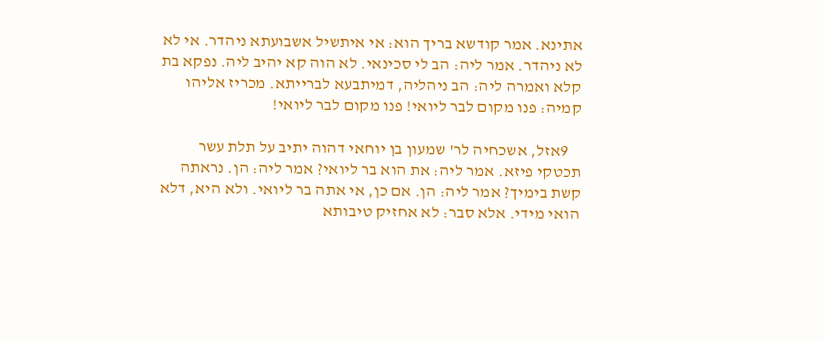אתינא. אמר קודשא בריך הוא: אי איתשיל אשבועתא ניהדר. אי לא לא ניהדר. אמר ליה: הב לי סכינאי. לא הוה קא יהיב ליה. נפקא בת קלא ואמרה ליה: הב ניהליה, דמיתבעא לברייתא. מכריז אליהו קמיה: פנו מקום לבר ליואי! פנו מקום לבר ליואי!

    9אזל, אשכחיה לר' שמעון בן יוחאי דהוה יתיב על תלת עשר תכטקי פיזא. אמר ליה: את הוא בר ליואי? אמר ליה: הן. נראתה קשת בימיך? אמר ליה: הן. אם כן, אי אתה בר ליואי. ולא היא, דלא הואי מידי. אלא סבר: לא אחזיק טיבותא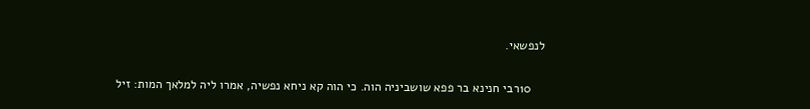לנפשאי.

    10רבי חנינא בר פפא שושביניה הוה. כי הוה קא ניחא נפשיה, אמרו ליה למלאך המות: זיל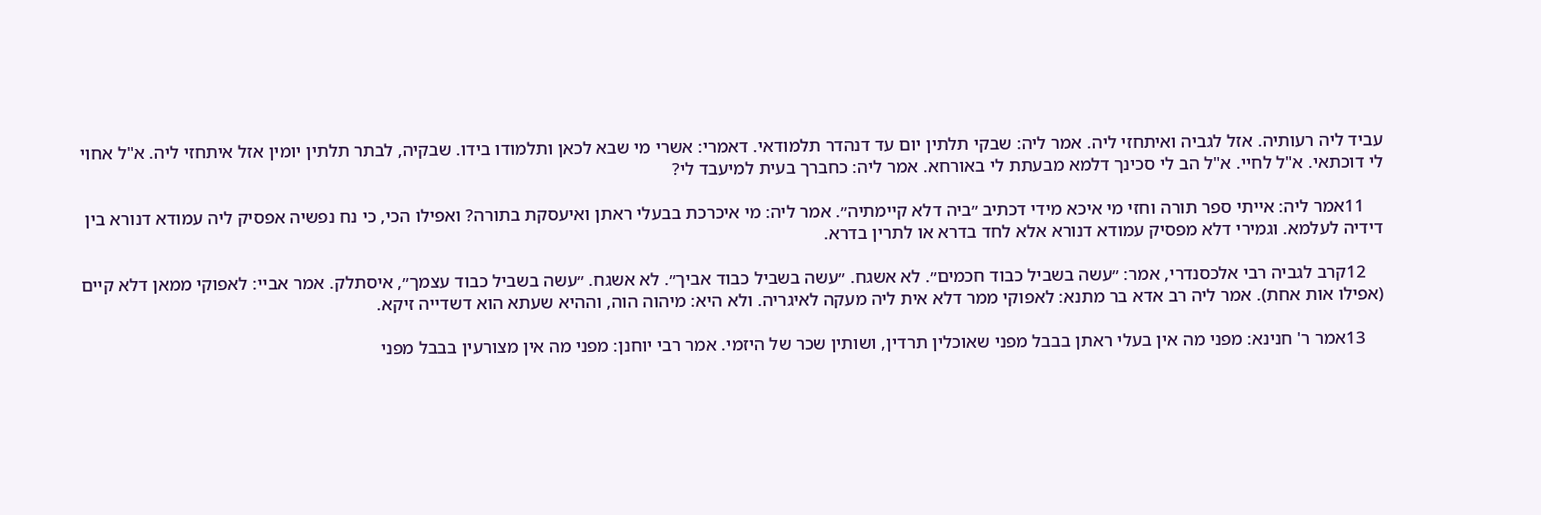עביד ליה רעותיה. אזל לגביה ואיתחזי ליה. אמר ליה: שבקי תלתין יום עד דנהדר תלמודאי. דאמרי: אשרי מי שבא לכאן ותלמודו בידו. שבקיה, לבתר תלתין יומין אזל איתחזי ליה. א"ל אחוי לי דוכתאי. א"ל לחיי. א"ל הב לי סכינך דלמא מבעתת לי באורחא. אמר ליה: כחברך בעית למיעבד לי?

    11אמר ליה: אייתי ספר תורה וחזי מי איכא מידי דכתיב ״ביה דלא קיימתיה״. אמר ליה: מי איכרכת בבעלי ראתן ואיעסקת בתורה? ואפילו הכי, כי נח נפשיה אפסיק ליה עמודא דנורא בין דידיה לעלמא. וגמירי דלא מפסיק עמודא דנורא אלא לחד בדרא או לתרין בדרא.

    12קרב לגביה רבי אלכסנדרי, אמר: ״עשה בשביל כבוד חכמים״. לא אשגח. ״עשה בשביל כבוד אביך״. לא אשגח. ״עשה בשביל כבוד עצמך״, איסתלק. אמר אביי: לאפוקי ממאן דלא קיים (אפילו אות אחת). אמר ליה רב אדא בר מתנא: לאפוקי ממר דלא אית ליה מעקה לאיגריה. ולא היא: מיהוה הוה, וההיא שעתא הוא דשדייה זיקא.

    13אמר ר' חנינא: מפני מה אין בעלי ראתן בבבל מפני שאוכלין תרדין, ושותין שכר של היזמי. אמר רבי יוחנן: מפני מה אין מצורעין בבבל מפני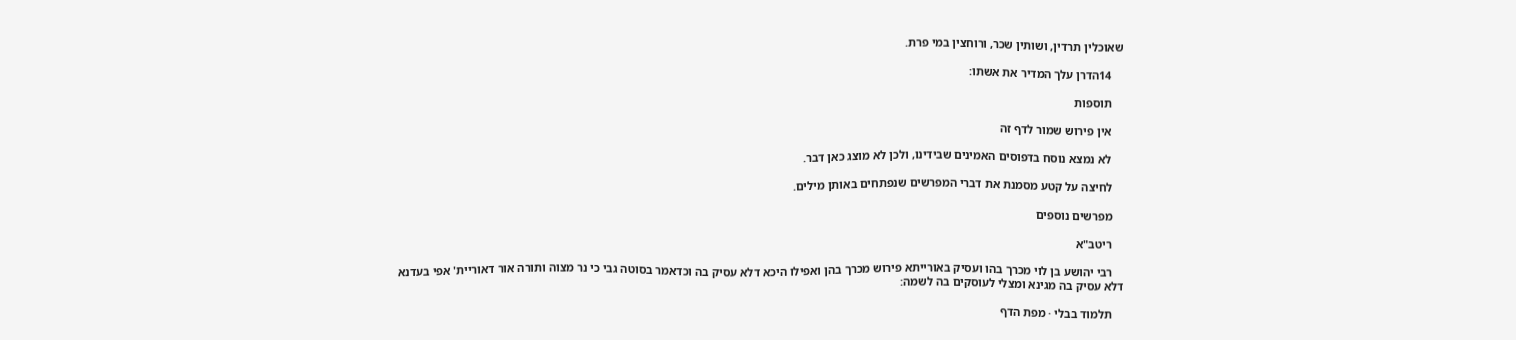שאוכלין תרדין, ושותין שכר, ורוחצין במי פרת.

    14הדרן עלך המדיר את אשתו׃

    תוספות

    אין פירוש שמור לדף זה

    לא נמצא נוסח בדפוסים האמינים שבידינו, ולכן לא מוצג כאן דבר.

    לחיצה על קטע מסמנת את דברי המפרשים שנפתחים באותן מילים.

    מפרשים נוספים

    ריטב"א

    רבי יהושע בן לוי מכרך בהו ועסיק באורייתא פירוש מכרך בהן ואפילו היכא דלא עסיק בה וכדאמר בסוטה גבי כי נר מצוה ותורה אור דאוריית' אפי בעדנא דלא עסיק בה מגינא ומצלי לעוסקים בה לשמה:

    תלמוד בבלי · מפת הדף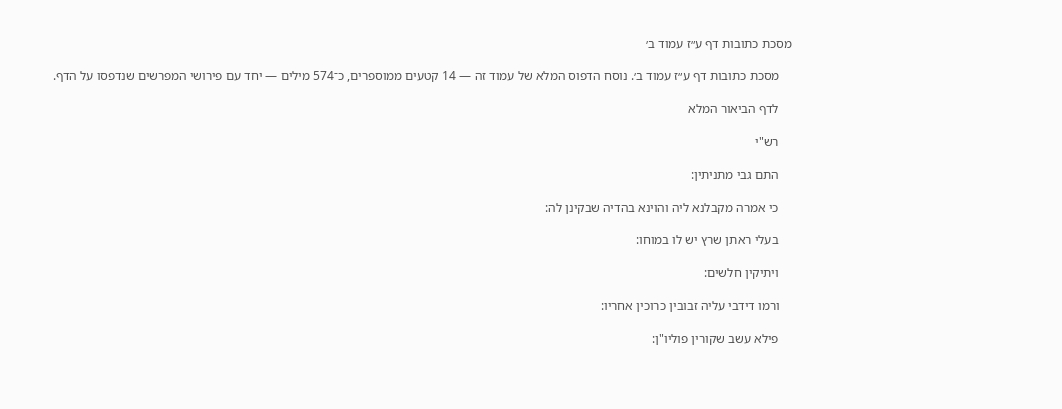מסכת כתובות דף ע״ז עמוד ב׳

    מסכת כתובות דף ע״ז עמוד ב׳. נוסח הדפוס המלא של עמוד זה — 14 קטעים ממוספרים, כ־574 מילים — יחד עם פירושי המפרשים שנדפסו על הדף.

    לדף הביאור המלא

    רש"י

    התם גבי מתניתין:

    כי אמרה מקבלנא ליה והוינא בהדיה שבקינן לה:

    בעלי ראתן שרץ יש לו במוחו:

    ויתיקין חלשים:

    ורמו דידבי עליה זבובין כרוכין אחריו:

    פילא עשב שקורין פוליו"ן: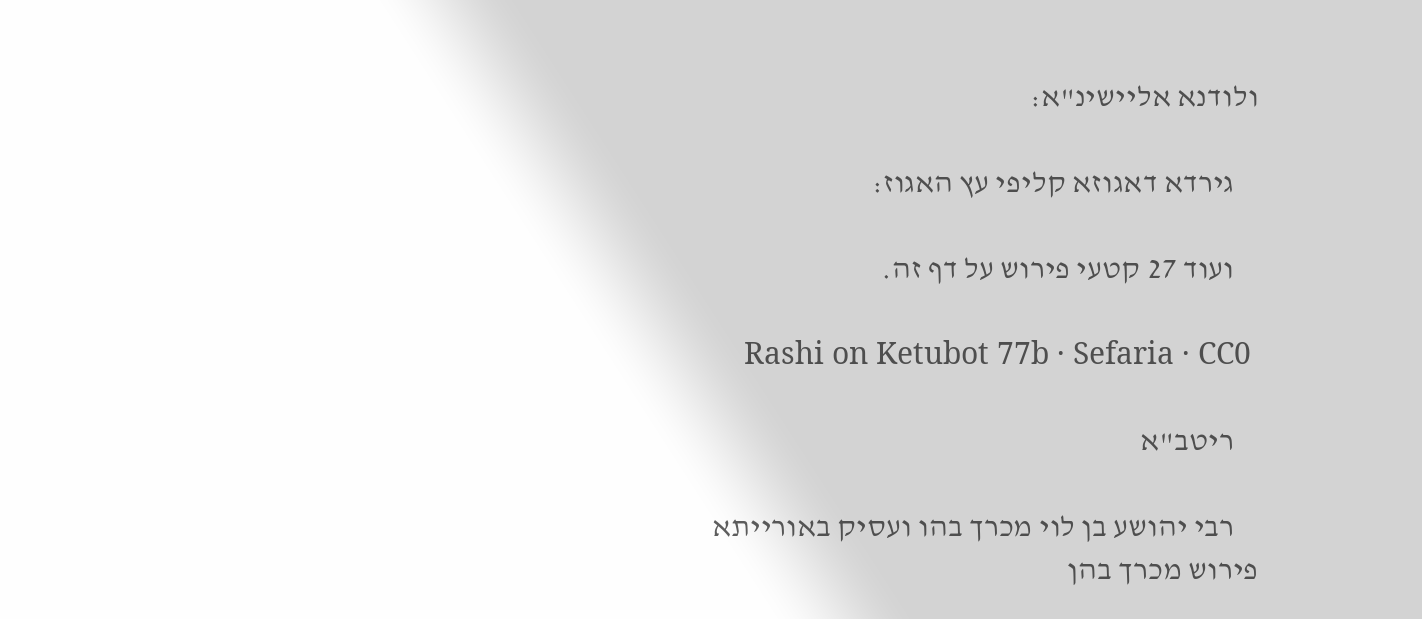ולודנא אליישינ"א:

    גירדא דאגוזא קליפי עץ האגוז:

    ועוד 27 קטעי פירוש על דף זה.

    Rashi on Ketubot 77b · Sefaria · CC0

    ריטב"א

    רבי יהושע בן לוי מכרך בהו ועסיק באורייתא פירוש מכרך בהן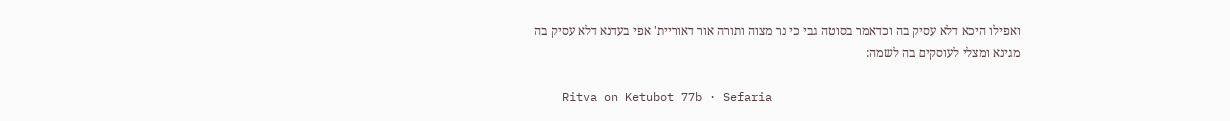ואפילו היכא דלא עסיק בה וכדאמר בסוטה גבי כי נר מצוה ותורה אור דאוריית' אפי בעדנא דלא עסיק בה מגינא ומצלי לעוסקים בה לשמה:

    Ritva on Ketubot 77b · Sefaria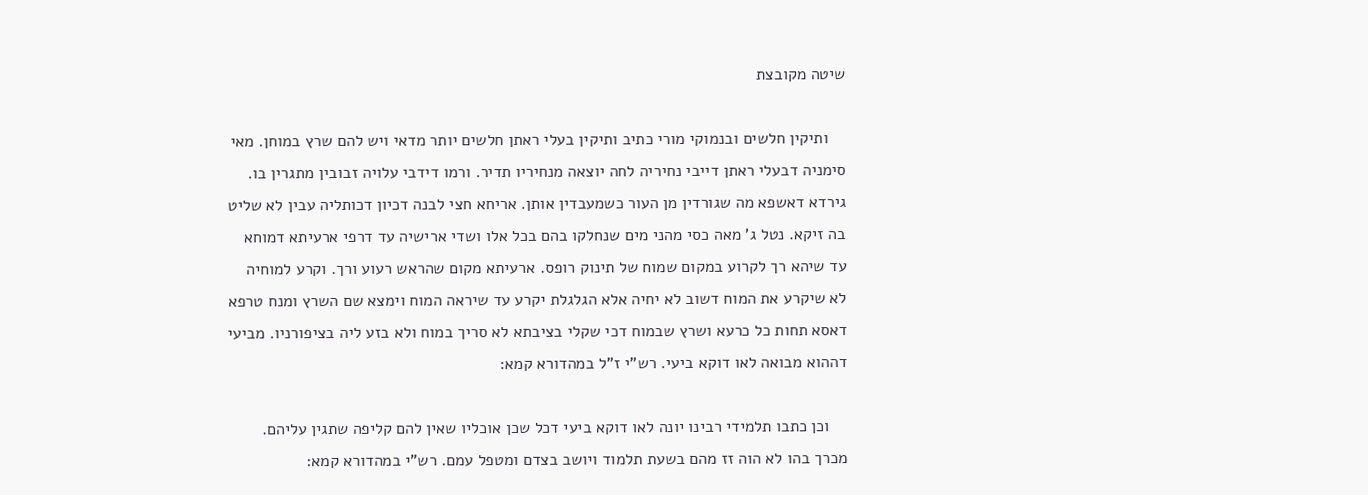שיטה מקובצת

    ותיקין חלשים ובנמוקי מורי כתיב ותיקין בעלי ראתן חלשים יותר מדאי ויש להם שרץ במוחן. מאי סימניה דבעלי ראתן דייבי נחיריה לחה יוצאה מנחיריו תדיר. ורמו דידבי עלויה זבובין מתגרין בו. גירדא דאשפא מה שגורדין מן העור כשמעבדין אותן. אריחא חצי לבנה דכיון דכותליה עבין לא שליט בה זיקא. נטל ג' מאה כסי מהני מים שנחלקו בהם בכל אלו ושדי ארישיה עד דרפי ארעיתא דמוחא עד שיהא רך לקרוע במקום שמוח של תינוק רופס. ארעיתא מקום שהראש רעוע ורך. וקרע למוחיה לא שיקרע את המוח דשוב לא יחיה אלא הגלגלת יקרע עד שיראה המוח וימצא שם השרץ ומנח טרפא דאסא תחות כל כרעא ושרץ שבמוח דכי שקלי בציבתא לא סריך במוח ולא בזע ליה בציפורניו. מביעי דההוא מבואה לאו דוקא ביעי. רש"י ז"ל במהדורא קמא:

    וכן כתבו תלמידי רבינו יונה לאו דוקא ביעי דכל שכן אוכליו שאין להם קליפה שתגין עליהם. מכרך בהו לא הוה זז מהם בשעת תלמוד ויושב בצדם ומטפל עמם. רש"י במהדורא קמא: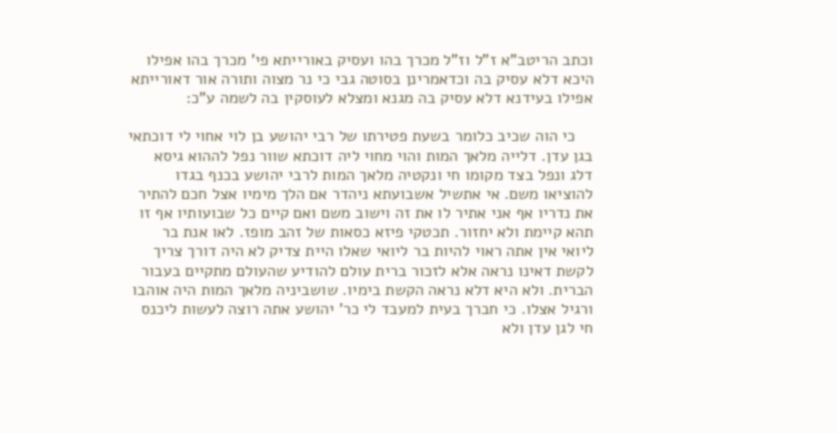וכתב הריטב"א ז"ל וז"ל מכרך בהו ועסיק באורייתא פי' מכרך בהו אפילו היכא דלא עסיק בה וכדאמרינן בסוטה גבי כי נר מצוה ותורה אור דאורייתא אפילו בעידנא דלא עסיק בה מגנא ומצלא לעוסקין בה לשמה ע"כ:

    כי הוה שכיב כלומר בשעת פטירתו של רבי יהושע בן לוי אחוי לי דוכתאי בגן עדן. דלייה מלאך המות והוי מחוי ליה דוכתא שוור נפל לההוא גיסא דלג ונפל בצד מקומו חי ונקטיה מלאך המות לרבי יהושע בכנף בגדו להוציאו משם. אי אתשיל אשבועתא ניהדר אם הלך מימיו אצל חכם להתיר את נדריו אף אני אתיר לו את זה וישוב משם ואם קיים כל שבועותיו אף זו תהא קיימת ולא יחזור. תכטקי פיזא כסאות של זהב מופז. לאו אנת בר ליואי אין אתה ראוי להיות בר ליואי שאלו היית צדיק לא היה דורך צריך לקשת דאינו נראה אלא לזכור ברית עולם להודיע שהעולם מתקיים בעבור הברית. ולא היא דלא נראה הקשת בימיו. שושביניה מלאך המות היה אוהבו ורגיל אצלו. כי חברך בעית למעבד לי כר' יהושע אתה רוצה לעשות ליכנס חי לגן עדן ולא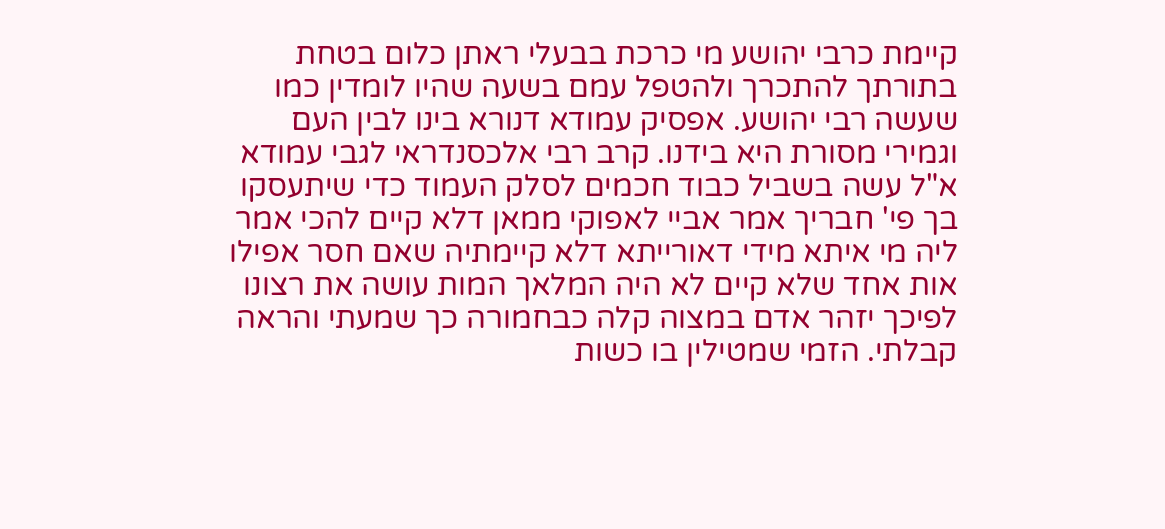קיימת כרבי יהושע מי כרכת בבעלי ראתן כלום בטחת בתורתך להתכרך ולהטפל עמם בשעה שהיו לומדין כמו שעשה רבי יהושע. אפסיק עמודא דנורא בינו לבין העם וגמירי מסורת היא בידנו. קרב רבי אלכסנדראי לגבי עמודא א"ל עשה בשביל כבוד חכמים לסלק העמוד כדי שיתעסקו בך פי' חבריך אמר אביי לאפוקי ממאן דלא קיים להכי אמר ליה מי איתא מידי דאורייתא דלא קיימתיה שאם חסר אפילו אות אחד שלא קיים לא היה המלאך המות עושה את רצונו לפיכך יזהר אדם במצוה קלה כבחמורה כך שמעתי והראה קבלתי. הזמי שמטילין בו כשות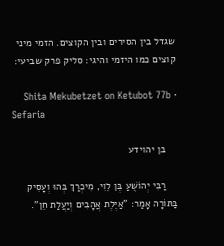שגדל בין הסירים ובין הקוצים. הזמי מיני קוצים כמו היזמי והיגי: סליק פרק שביעי:

    Shita Mekubetzet on Ketubot 77b · Sefaria

    בן יהוידע

    רַבִּי יְהוֹשֻׁעַ בֶּן לֵוִי, מִיכְרַךְ בְּהוּ וְעָסִיק בַּתּוֹרָה אָמַר: "אַיֶּלֶת אֲהָבִים וְיַעֲלַת חֵן".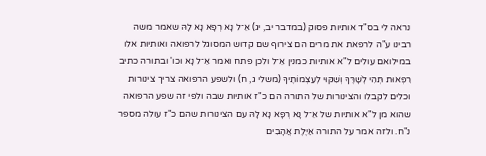נראה לי בס"ד אותיות פסוק (במדבר יב, יג) אֵ־ל נָא רְפָא נָא לָהּ שאמר משה רבינו ע"ה לרפאת את מרים הם צירוף שם קדוש המסוגל לרפואה ואותיות אלו במילואם עולים ל"א אותיות כמנין אֵ־ל ולכן פתח ואמר אֵ־ל נָא וכו' ובתורה כתיב רִפְאוּת תְּהִי לְשָׁרֶּךָ וְשִׁקּוּי לְעַצְמוֹתֶיךָ (משלי ג, ח) ולשפע הרפואה צריך צינורות וכלים לקבלו והצינורות של התורה הם כ"ז אותיות שבה ולפי זה שפע הרפואה שהוא מן ל"א אותיות של אֵ־ל נָא רְפָא נָא לָהּ עם הצינורות שהם כ"ז עולה מספר נ"ח. ולזה אמר על התורה אַיֶּלֶת אֲהָבִים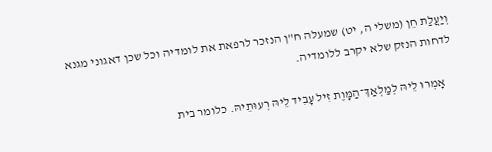וְיַעֲלַת חֵן (משלי ה, יט) שמעלה ח"ן הנזכר לרפאת את לומדיה וכל שכן דאגוני מגנא לדחות הנזק שלא יקרב ללומדיה.

    אָמְרוּ לֵיהּ לְמַלְאַךְ־הַמָּוֶת זִיל עָבִיד לֵיהּ רְעוּתֵיהּ. כלומר בית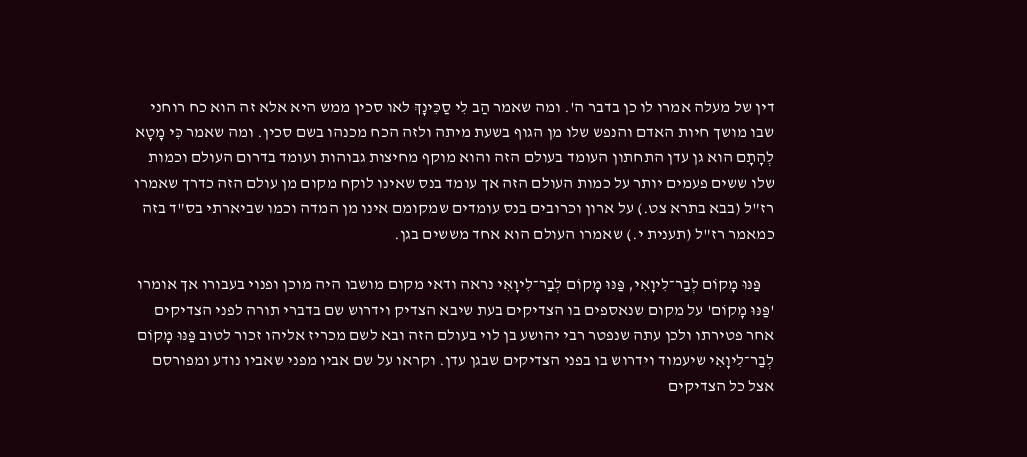דין של מעלה אמרו לו כן בדבר ה'. ומה שאמר הַב לִי סַכִּינָךְ לאו סכין ממש היא אלא זה הוא כח רוחני שבו מושך חיות האדם והנפש שלו מן הגוף בשעת מיתה ולזה הכח מכנהו בשם סכין. ומה שאמר כִּי מָטָא לְהָתָם הוא גן עדן התחתון העומד בעולם הזה והוא מוקף מחיצות גבוהות ועומד בדרום העולם וכמות שלו ששים פעמים יותר על כמות העולם הזה אך עומד בנס שאינו לוקח מקום מן עולם הזה כדרך שאמרו רז"ל (בבא בתרא צט.) על ארון וכרובים בנס עומדים שמקומם אינו מן המדה וכמו שביארתי בס"ד בזה כמאמר רז"ל (תענית י.) שאמרו העולם הוא אחד מששים בגן.

    פַּנּוּ מָקוֹם לְבַר־לִיוָאִי, פַּנּוּ מָקוֹם לְבַר־לִיוָאִי נראה ודאי מקום מושבו היה מוכן ופנוי בעבורו אך אומרו 'פַּנּוּ מָקוֹם' על מקום שנאספים בו הצדיקים בעת שיבא הצדיק וידרוש שם בדברי תורה לפני הצדיקים אחר פטירתו ולכן עתה שנפטר רבי יהושע בן לוי בעולם הזה ובא לשם מכריז אליהו זכור לטוב פַּנּוּ מָקוֹם לְבַר־לִיוָאִי שיעמוד וידרוש בו בפני הצדיקים שבגן עדן. וקראו על שם אביו מפני שאביו נודע ומפורסם אצל כל הצדיקים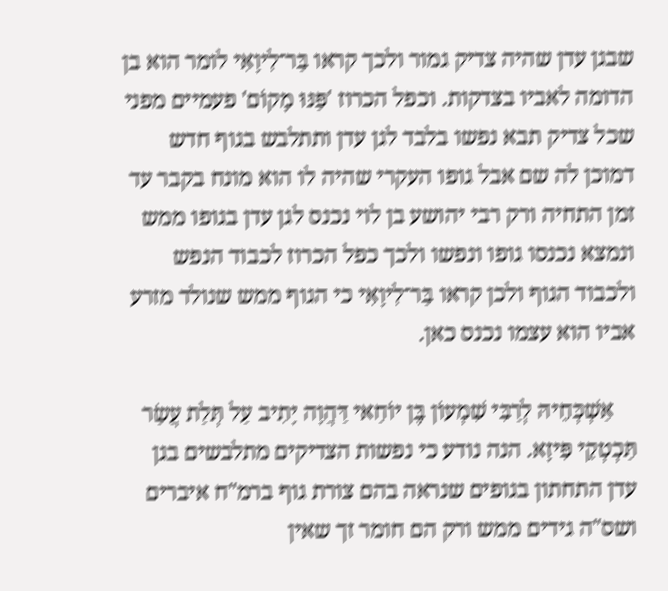שבגן עדן שהיה צדיק גמור ולכך קראו בַּר־לִיוָאִי לומר הוא בן הדומה לאביו בצדקות. וכפל הכרוז 'פַּנּוּ מָקוֹם' פעמיים מפני שכל צדיק תבא נפשו בלבד לגן עדן ותתלבש בגוף חדש דמוכן לה שם אבל גופו העקרי שהיה לו הוא מונח בקבר עד זמן התחיה ורק רבי יהושע בן לוי נכנס לגן עדן בגופו ממש ונמצא נכנסו גופו ונפשו ולכך כפל הכרוז לכבוד הנפש ולכבוד הגוף ולכן קראו בַּר־לִיוָאִי כי הגוף ממש שנולד מזרע אביו הוא עצמו נכנס כאן.

    אַשְׁכְּחֵיהּ לְרַבִּי שִׁמְעוֹן בֶּן יוֹחַאי דַּהֲוָה יָתִיב עַל תְּלַת עֲשַׂר תַּכְטְקֵי פִּיזָא. הנה נודע כי נפשות הצדיקים מתלבשים בגן עדן התחתון בגופים שנראה בהם צורת גוף ברמ"ח איברים ושס"ה גידים ממש ורק הם חומר זך שאין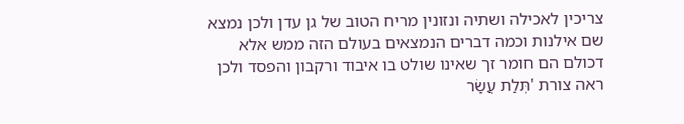צריכין לאכילה ושתיה ונזונין מריח הטוב של גן עדן ולכן נמצא שם אילנות וכמה דברים הנמצאים בעולם הזה ממש אלא דכולם הם חומר זך שאינו שולט בו איבוד ורקבון והפסד ולכן ראה צורת 'תְּלַת עֲשַׂר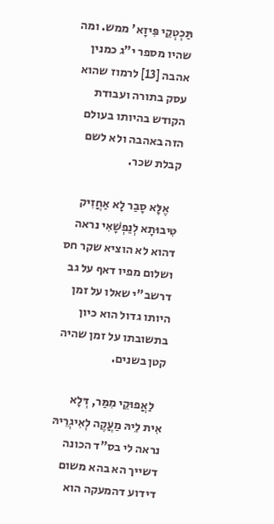תַּכְטְקֵי פִּיזָא' ממש. ומה שהיו מספר י"ג כמנין אהבה [13] לרמוז שהוא עסק בתורה ועבודת הקודש בהיותו בעולם הזה באהבה ולא לשם קבלת שכר.

    אֶלָּא סָבַר לָא אַחֲזִיק טִיבוּתָא לְנַפְשָׁאִי נראה דהוא לא הוציא שקר חס ושלום מפיו דאף על גב דרשב"י שאלו על זמן היותו גדול הוא כיון בתשובתו על זמן שהיה קטן בשנים.

    לַאֲפוּקֵי מִמַּר, דְּלָא אִית לֵיהּ מַעֲקֶה לְאִיגְרֵיהּ נראה לי בס"ד הכונה דשייך הא בהא משום דידוע דהמעקה הוא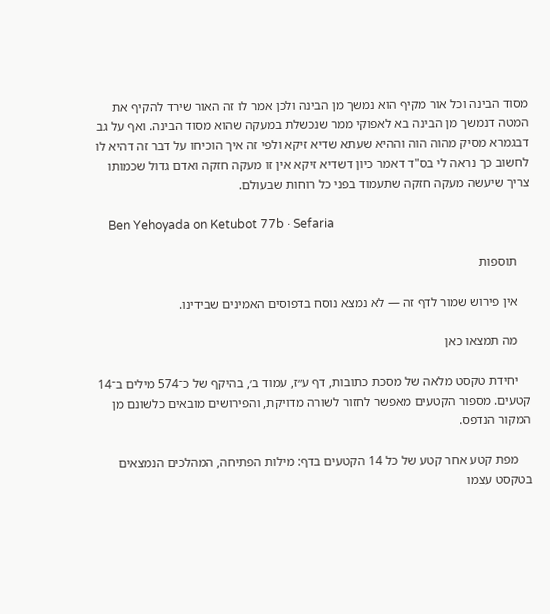מסוד הבינה וכל אור מקיף הוא נמשך מן הבינה ולכן אמר לו זה האור שירד להקיף את המטה דנמשך מן הבינה בא לאפוקי ממר שנכשלת במעקה שהוא מסוד הבינה. ואף על גב דבגמרא מסיק מהוה הוה וההיא שעתא שדיא זיקא ולפי זה איך הוכיחו על דבר זה דהיא לו לחשוב כך נראה לי בס"ד דאמר כיון דשדיא זיקא אין זו מעקה חזקה ואדם גדול שכמותו צריך שיעשה מעקה חזקה שתעמוד בפני כל רוחות שבעולם.

    Ben Yehoyada on Ketubot 77b · Sefaria

    תוספות

    אין פירוש שמור לדף זה — לא נמצא נוסח בדפוסים האמינים שבידינו.

    מה תמצאו כאן

    יחידת טקסט מלאה של מסכת כתובות, דף ע״ז, עמוד ב׳, בהיקף של כ־574 מילים ב־14 קטעים. מספור הקטעים מאפשר לחזור לשורה מדויקת, והפירושים מובאים כלשונם מן המקור הנדפס.

    מפת קטע אחר קטע של כל 14 הקטעים בדף: מילות הפתיחה, המהלכים הנמצאים בטקסט עצמו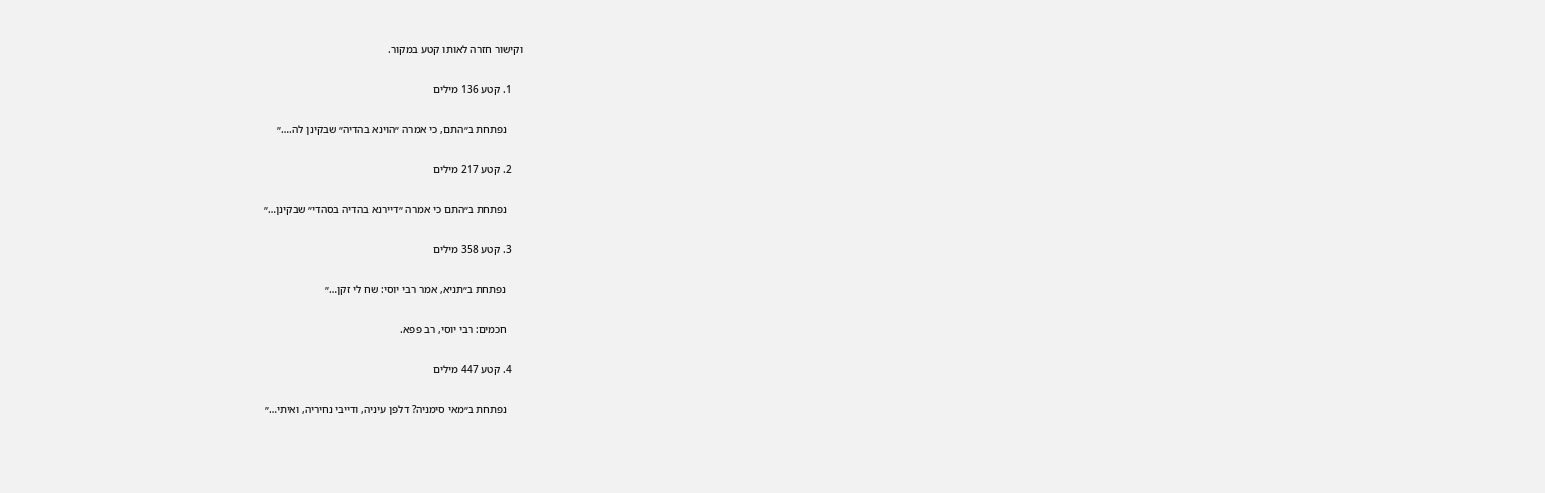וקישור חזרה לאותו קטע במקור.

    1. קטע 136 מילים

      נפתחת ב״התם, כי אמרה ״הוינא בהדיה״ שבקינן לה.…״

    2. קטע 217 מילים

      נפתחת ב״התם כי אמרה ״דיירנא בהדיה בסהדי״ שבקינן…״

    3. קטע 358 מילים

      נפתחת ב״תניא, אמר רבי יוסי: שח לי זקן…״

      חכמים: רבי יוסי, רב פפא.

    4. קטע 447 מילים

      נפתחת ב״מאי סימניה? דלפן עיניה, ודייבי נחיריה, ואיתי…״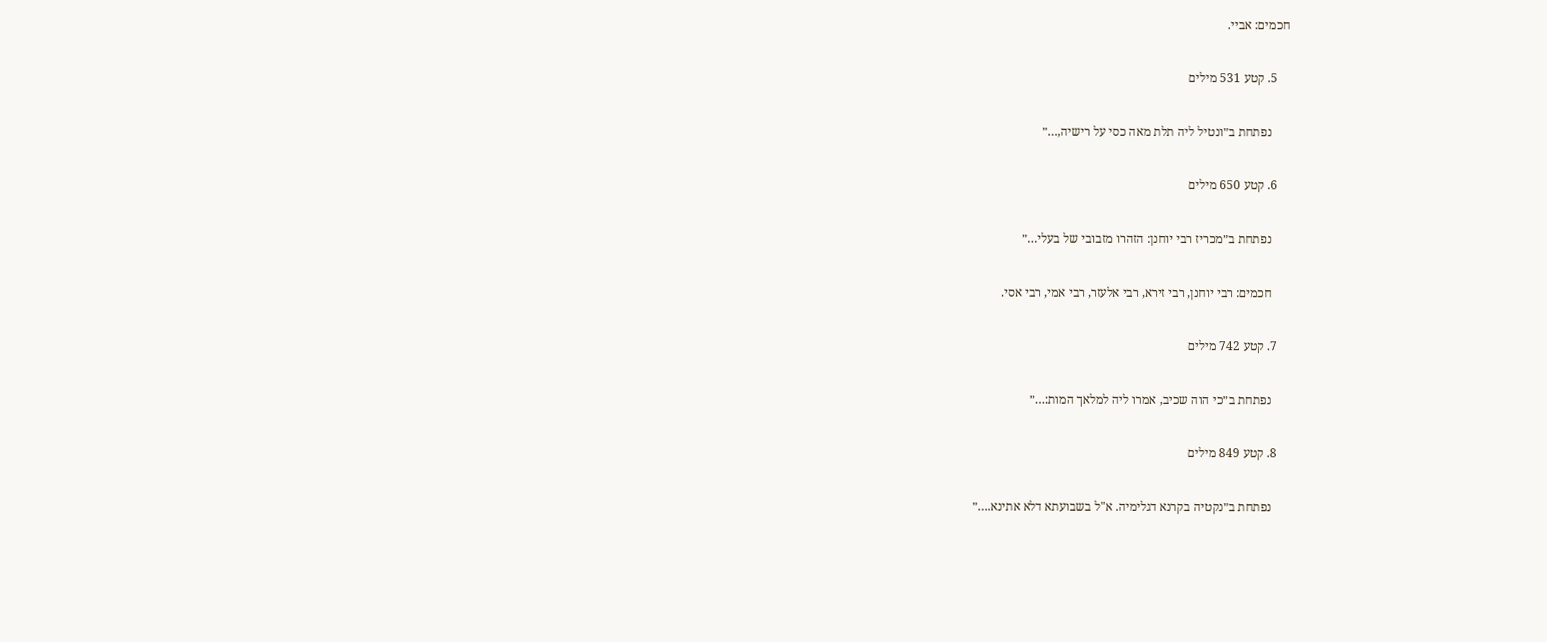חכמים: אביי.

    5. קטע 531 מילים

      נפתחת ב״ונטיל ליה תלת מאה כסי על רישיה,…״

    6. קטע 650 מילים

      נפתחת ב״מכריז רבי יוחנן: הזהרו מזבובי של בעלי…״

      חכמים: רבי יוחנן, רבי זירא, רבי אלעזר, רבי אמי, רבי אסי.

    7. קטע 742 מילים

      נפתחת ב״כי הוה שכיב, אמרו ליה למלאך המות:…״

    8. קטע 849 מילים

      נפתחת ב״נקטיה בקרנא דגלימיה. א"ל בשבועתא דלא אתינא.…״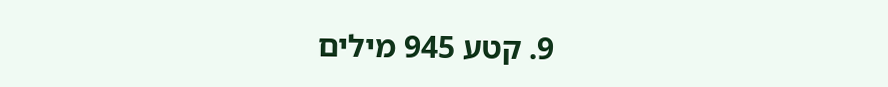9. קטע 945 מילים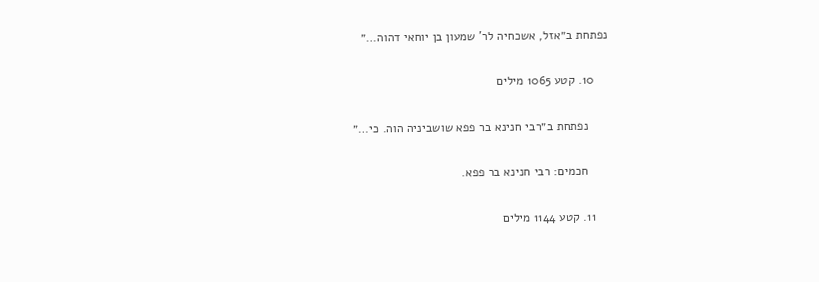נפתחת ב״אזל, אשכחיה לר' שמעון בן יוחאי דהוה…״

    10. קטע 1065 מילים

      נפתחת ב״רבי חנינא בר פפא שושביניה הוה. כי…״

      חכמים: רבי חנינא בר פפא.

    11. קטע 1144 מילים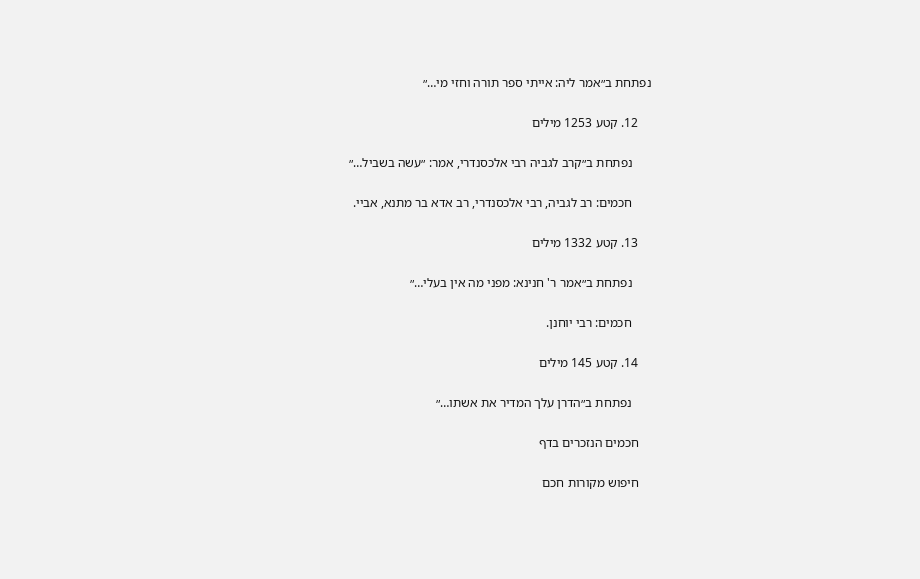נפתחת ב״אמר ליה: אייתי ספר תורה וחזי מי…״

    12. קטע 1253 מילים

      נפתחת ב״קרב לגביה רבי אלכסנדרי, אמר: ״עשה בשביל…״

      חכמים: רב לגביה, רבי אלכסנדרי, רב אדא בר מתנא, אביי.

    13. קטע 1332 מילים

      נפתחת ב״אמר ר' חנינא: מפני מה אין בעלי…״

      חכמים: רבי יוחנן.

    14. קטע 145 מילים

      נפתחת ב״הדרן עלך המדיר את אשתו…״

    חכמים הנזכרים בדף

    חיפוש מקורות חכם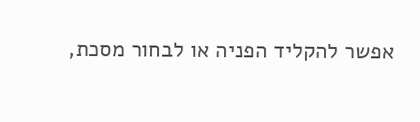אפשר להקליד הפניה או לבחור מסכת,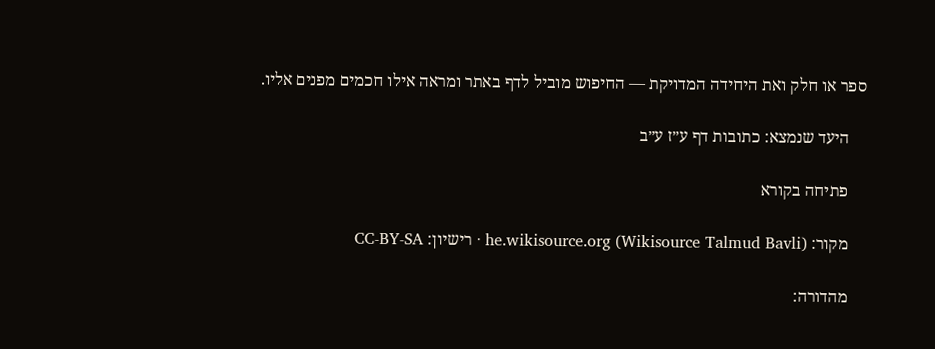ספר או חלק ואת היחידה המדויקת — החיפוש מוביל לדף באתר ומראה אילו חכמים מפנים אליו.

    היעד שנמצא: כתובות דף ע״ז ע״ב

    פתיחה בקורא

    מקור: he.wikisource.org (Wikisource Talmud Bavli) · רישיון: CC-BY-SA

    מהדורה: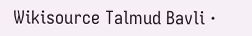Wikisource Talmud Bavli ·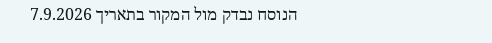הנוסח נבדק מול המקור בתאריך 7.9.2026